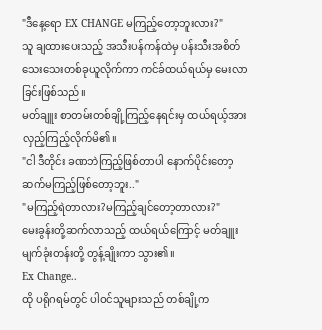"ဒီနေ့ရော EX CHANGE မကြည့်တော့ဘူးလား?"
သူ ချထားပေးသည့် အသီးပန်ကန်ထဲမှ ပန်းသီးအစိတ်သေးသေးတစ်ခုယူလိုက်ကာ ကင်ခ်ထယ်ရယ်မှ မေးလာခြင်းဖြစ်သည်။
မတ်ချူး စာတမ်းတစ်ချို့ကြည့်နေရင်းမှ ထယ်ရယ့်အား လှည့်ကြည့်လိုက်မိ၏။
"ငါ ဒီတိုင်း ခဏဘဲကြည့်ဖြစ်တာပါ နောက်ပိုင်းတော့ ဆက်မကြည့်ဖြစ်တော့ဘူး.."
"မကြည့်ရဲတာလား?မကြည့်ချင်တော့တာလား?"
မေးခွန်းတို့ဆက်လာသည့် ထယ်ရယ်ကြောင့် မတ်ချူး မျက်ခုံးတန်းတို့ တွန့်ချိုးကာ သွား၏။
Ex Change..
ထို ပရိုဂရမ်တွင် ပါဝင်သူများသည် တစ်ချို့က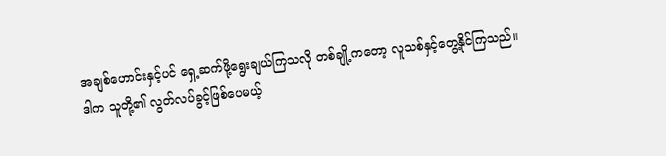အချစ်ဟောင်းနှင့်ပင် ရှေ့ဆက်ဖို့ရွေးချယ်ကြသလို တစ်ချို့ကတော့ လူသစ်နှင့်တွေ့နိုင်ကြသည်။
ဒါက သူတို့၏ လွတ်လပ်ခွင့်ဖြစ်ပေမယ့်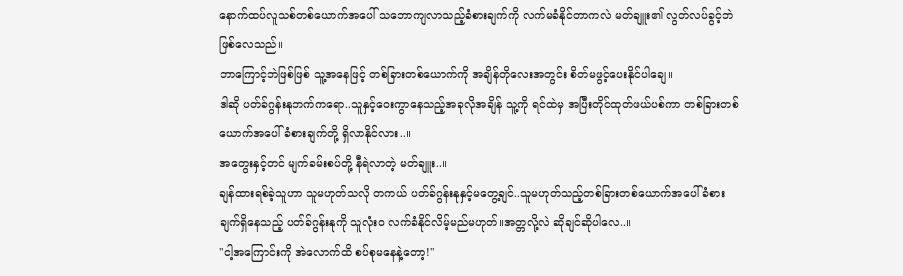နောက်ထပ်လူသစ်တစ်ယောက်အပေါ် သဘောကျလာသည့်ခံစားချက်ကို လက်မခံနိုင်တာကလဲ မတ်ချူး၏ လွတ်လပ်ခွင့်ဘဲဖြစ်လေသည်။
ဘာကြောင့်ဘဲဖြစ်ဖြစ် သူ့အနေဖြင့် တစ်ခြားတစ်ယောက်ကို အချိန်တိုလေးအတွင်း စိတ်မဖွင့်ပေးနိုင်ပါချေ။
ဒါဆို ပတ်ခ်ဂွန်းနုဘက်ကရော..သူနှင့်ဝေးကွာနေသည့်အခုလိုအချိန် သူ့ကို ရင်ထဲမှ အပြီးတိုင်ထုတ်ဖယ်ပစ်ကာ တစ်ခြားတစ်ယောက်အပေါ် ခံစားချက်တို့ ရှိလာနိုင်လား..။
အတွေးနှင့်တင် မျက်ခမ်းစပ်တို့ နီရဲလာတဲ့ မတ်ချူး..။
ချန်ထားရစ်ခဲ့သူဟာ သူမဟုတ်သလို တကယ် ပတ်ခ်ဂွန်းနုနှင့်မတွေ့ချင်..သူမဟုတ်သည့်တစ်ခြားတစ်ယောက်အပေါ် ခံစားချက်ရှိနေသည့် ပတ်ခ်ဂွန်းနုကို သူလုံးဝ လက်ခံနိုင်လိမ့်မည်မဟုတ်။အတ္တလို့လဲ ဆိုချင်ဆိုပါလေ..။
"ငါ့အကြောင်းကို အဲလောက်ထိ စပ်စုမနေနဲ့တော့!"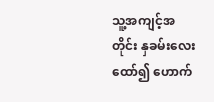သူ့အကျင့်အတိုင်း နှခမ်းလေးထော်၍ ဟောက်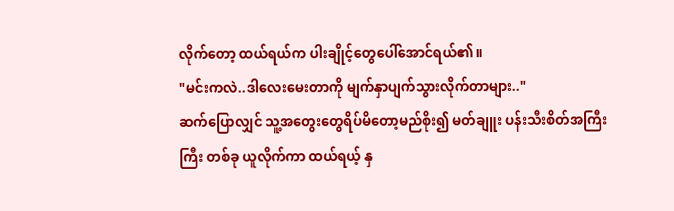လိုက်တော့ ထယ်ရယ်က ပါးချိုင့်တွေပေါ်အောင်ရယ်၏။
"မင်းကလဲ..ဒါလေးမေးတာကို မျက်နှာပျက်သွားလိုက်တာများ.."
ဆက်ပြောလျှင် သူ့အတွေးတွေရိပ်မိတော့မည်စိုး၍ မတ်ချူး ပန်းသီးစိတ်အကြီးကြီး တစ်ခု ယူလိုက်ကာ ထယ်ရယ့် နှ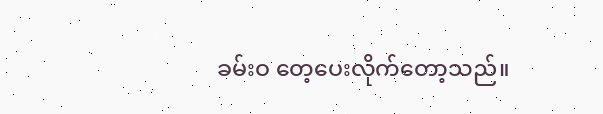ခမ်းဝ တေ့ပေးလိုက်တော့သည်။